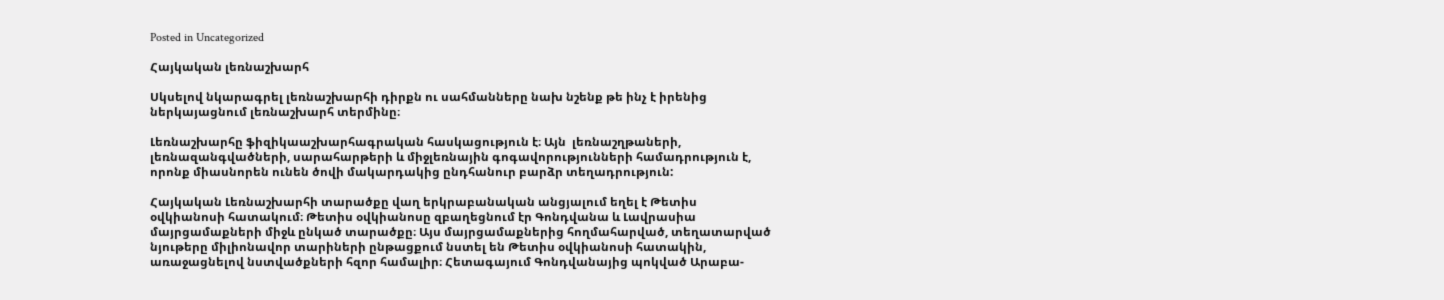Posted in Uncategorized

Հայկական լեռնաշխարհ

Սկսելով նկարագրել լեռնաշխարհի դիրքն ու սահմանները նախ նշենք թե ինչ է իրենից ներկայացնում լեռնաշխարհ տերմինը։

Լեռնաշխարհը ֆիզիկաաշխարհագրական հասկացություն է։ Այն  լեռնաշղթաների, լեռնազանգվածների, սարահարթերի և միջլեռնային գոգավորությունների համադրություն է, որոնք միասնորեն ունեն ծովի մակարդակից ընդհանուր բարձր տեղադրություն:

Հայկական Լեռնաշխարհի տարածքը վաղ երկրաբանական անցյալում եղել է Թետիս օվկիանոսի հատակում։ Թետիս օվկիանոսը զբաղեցնում էր Գոնդվանա և Լավրասիա մայրցամաքների միջև ընկած տարածքը։ Այս մայրցամաքներից հողմահարված, տեղատարված նյութերը միլիոնավոր տարիների ընթացքում նստել են Թետիս օվկիանոսի հատակին, առաջացնելով նստվածքների հզոր համալիր։ Հետագայում Գոնդվանայից պոկված Արաբա-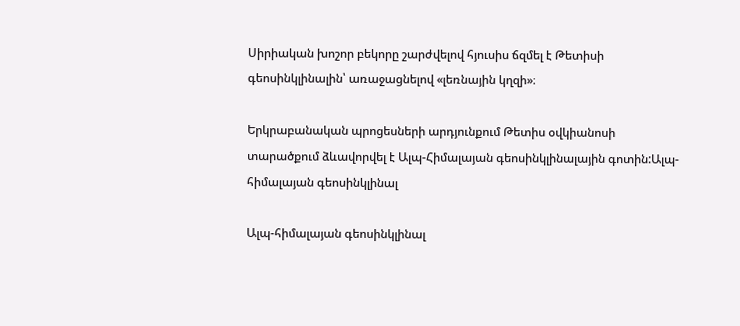Սիրիական խոշոր բեկորը շարժվելով հյուսիս ճզմել է Թետիսի գեոսինկլինալին՝ առաջացնելով «լեռնային կղզի»։

Երկրաբանական պրոցեսների արդյունքում Թետիս օվկիանոսի տարածքում ձևավորվել է Ալպ-Հիմալայան գեոսինկլինալային գոտին:Ալպ-հիմալայան գեոսինկլինալ

Ալպ-հիմալայան գեոսինկլինալ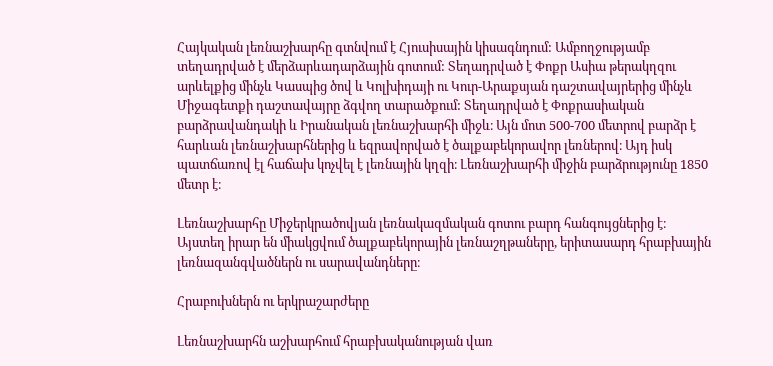Հայկական լեռնաշխարհը գտնվում է Հյուսիսային կիսագնդում: Ամբողջությամբ տեղադրված է մերձարևադարձային գոտում: Տեղադրված է Փոքր Ասիա թերակղզու արևելքից մինչև Կասպից ծով և Կոլխիդայի ու Կուր-Արաքսյան դաշտավայրերից մինչև Միջագետքի դաշտավայրը ձգվող տարածքում: Տեղադրված է Փոքրասիական բարձրավանդակի և Իրանական լեռնաշխարհի միջև։ Այն մոտ 500-700 մետրով բարձր է հարևան լեռնաշխարհներից և եզրավորված է ծալքաբեկորավոր լեռներով։ Այդ իսկ պատճառով էլ հաճախ կոչվել է լեռնային կղզի։ Լեռնաշխարհի միջին բարձրությունը 1850 մետր է։

Լեռնաշխարհը Միջերկրածովյան լեռնակազմական գոտու բարդ հանգույցներից է։ Այստեղ իրար են միակցվում ծալքաբեկորային լեռնաշղթաները, երիտասարդ հրաբխային լեռնազանգվածներն ու սարավանդները։

Հրաբուխներն ու երկրաշարժերը

Լեռնաշխարհն աշխարհում հրաբխականության վառ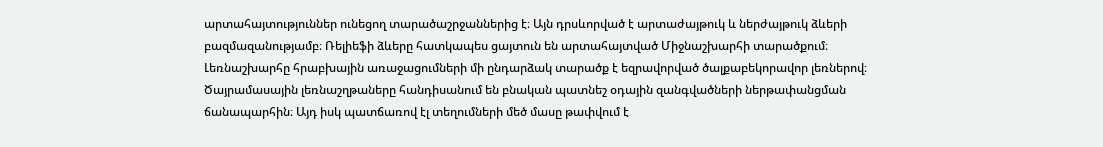արտահայտություններ ունեցող տարածաշրջաններից է։ Այն դրսևորված է արտաժայթուկ և ներժայթուկ ձևերի բազմազանությամբ։ Ռելիեֆի ձևերը հատկապես ցայտուն են արտահայտված Միջնաշխարհի տարածքում։ Լեռնաշխարհը հրաբխային առաջացումների մի ընդարձակ տարածք է եզրավորված ծալքաբեկորավոր լեռներով։ Ծայրամասային լեռնաշղթաները հանդիսանում են բնական պատնեշ օդային զանգվածների ներթափանցման ճանապարհին։ Այդ իսկ պատճառով էլ տեղումների մեծ մասը թափվում է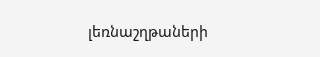լեռնաշղթաների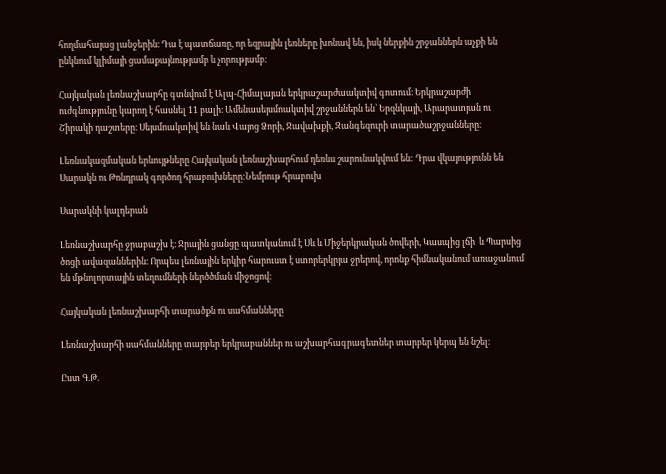հողմահայաց լանջերին։ Դա է պատճառը, որ եզրային լեռները խոնավ են, իսկ ներքին շրջաններն աչքի են ընկնում կլիմայի ցամաքայնությամբ և չորությամբ։

Հայկական լեռնաշխարհը գտնվում է Ալպ-Հիմալայան երկրաշարժաակտիվ գոտում։ Երկրաշարժի ուժգնությունը կարող է հասնել 11 բալի։ Ամենասեյսմոակտիվ շրջաններն են՝ Երզնկայի, Արարատյան ու Շիրակի դաշտերը։ Սեյսմոակտիվ են նաև Վայոց Ձորի, Ջավախքի, Զանգեզուրի տարածաշրջանները։

Լեռնակազմական երևույթները Հայկական լեռնաշխարհում դեռևս շարունակվում են: Դրա վկայությունն են Սարակն ու Թոնդրակ գործող հրաբուխները:Նեմրութ հրաբուխ

Սարակնի կալդերան

Լեռնաշխարհը ջրաբաշխ է։ Ջրային ցանցը պատկանում է Սև և Միջերկրական ծովերի, Կասպից լճի  և Պարսից ծոցի ավազաններին։ Որպես լեռնային երկիր հարուստ է ստորերկրյա ջրերով, որոնք հիմնականում առաջանում են մթնոլորտային տեղումների ներծծման միջոցով։

Հայկական լեռնաշխարհի տարածքն ու սահմանները

Լեռնաշխարհի սահմանները տարբեր երկրաբաններ ու աշխարհագրագետներ տարբեր կերպ են նշել։

Ըստ Գ.Թ.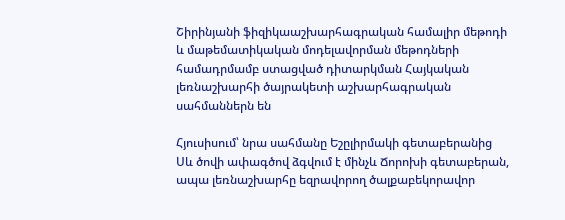Շիրինյանի ֆիզիկաաշխարհագրական համալիր մեթոդի և մաթեմատիկական մոդելավորման մեթոդների համադրմամբ ստացված դիտարկման Հայկական լեռնաշխարհի ծայրակետի աշխարհագրական սահմաններն են

Հյուսիսում՝ նրա սահմանը Եշըլիրմակի գետաբերանից Սև ծովի ափագծով ձգվում է մինչև Ճորոխի գետաբերան, ապա լեռնաշխարհը եզրավորող ծալքաբեկորավոր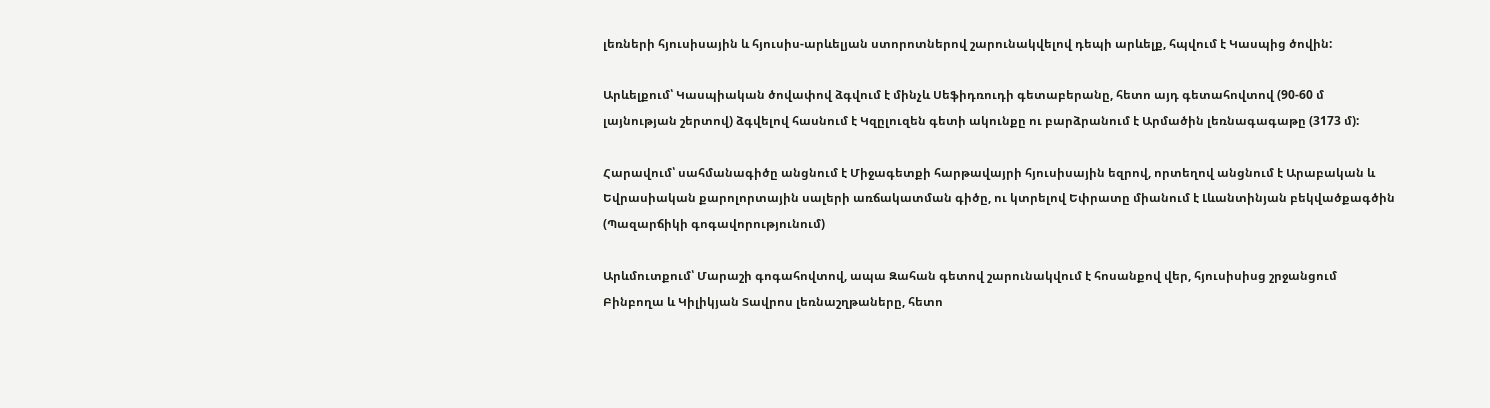լեռների հյուսիսային և հյուսիս-արևելյան ստորոտներով շարունակվելով դեպի արևելք, հպվում է Կասպից ծովին:

Արևելքում՝ Կասպիական ծովափով ձգվում է մինչև Սեֆիդռուդի գետաբերանը, հետո այդ գետահովտով (90-60 մ լայնության շերտով) ձգվելով հասնում է Կզըլուզեն գետի ակունքը ու բարձրանում է Արմածին լեռնագագաթը (3173 մ):

Հարավում՝ սահմանագիծը անցնում է Միջագետքի հարթավայրի հյուսիսային եզրով, որտեղով անցնում է Արաբական և Եվրասիական քարոլորտային սալերի առճակատման գիծը, ու կտրելով Եփրատը միանում է Լևանտինյան բեկվածքագծին (Պազարճիկի գոգավորությունում)

Արևմուտքում՝ Մարաշի գոգահովտով, ապա Զահան գետով շարունակվում է հոսանքով վեր, հյուսիսիսց շրջանցում Բինբողա և Կիլիկյան Տավրոս լեռնաշղթաները, հետո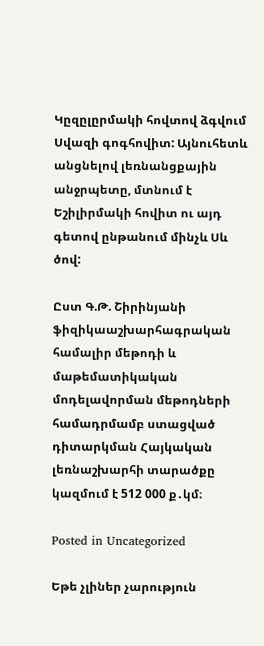Կըզըլըրմակի հովտով ձգվում Սվազի գոգհովիտ: Այնուհետև անցնելով լեռնանցքային անջրպետը, մտնում է Եշիլիրմակի հովիտ ու այդ գետով ընթանում մինչև Սև ծով:

Ըստ Գ.Թ. Շիրինյանի ֆիզիկաաշխարհագրական համալիր մեթոդի և մաթեմատիկական մոդելավորման մեթոդների համադրմամբ ստացված դիտարկման Հայկական լեռնաշխարհի տարածքը կազմում է 512 000 ք․կմ։

Posted in Uncategorized

Եթե չլիներ չարություն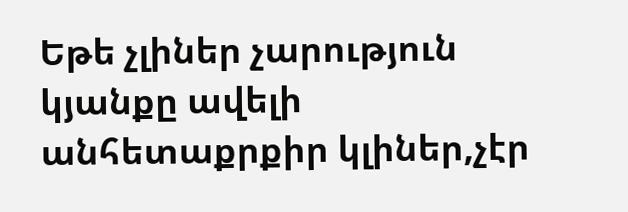Եթե չլիներ չարություն կյանքը ավելի անհետաքրքիր կլիներ,չէր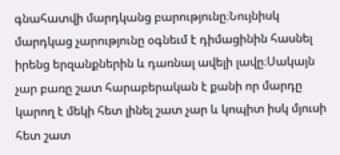գնահատվի մարդկանց բարությունը։Նույնիսկ մարդկաց չարությունը օգնեւմ է դիմացինին հասնել իրենց երզանքներին և դառնալ ավելի լավը։Սակայն չար բառը շատ հարաբերական է քանի որ մարդը կարող է մեկի հետ լինել շատ չար և կոպիտ իսկ մյուսի հետ շատ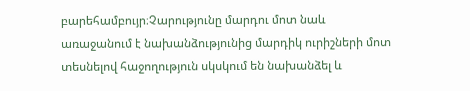բարեհամբույր։Չարությունը մարդու մոտ նաև առաջանում է նախանձությունից մարդիկ ուրիշների մոտ տեսնելով հաջողություն սկսկում են նախանձել և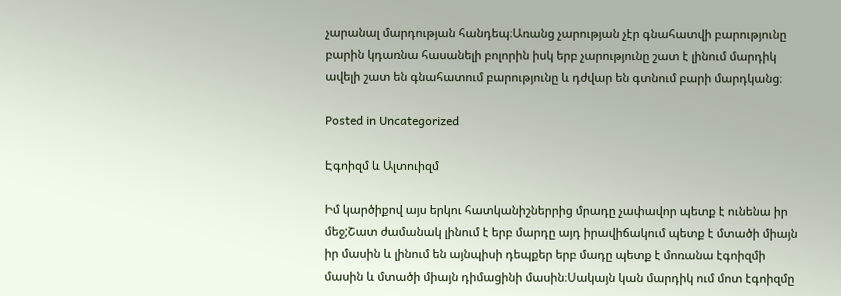չարանալ մարդության հանդեպ։Առանց չարության չէր գնահատվի բարությունը բարին կդառնա հասանելի բոլորին իսկ երբ չարությունը շատ է լինում մարդիկ ավելի շատ են գնահատում բարությունը և դժվար են գտնում բարի մարդկանց։

Posted in Uncategorized

Էգոիզմ և Ալտուիզմ

Իմ կարծիքով այս երկու հատկանիշներրից մրադը չափավոր պետք է ունենա իր մեջ;Շատ ժամանակ լինում է երբ մարդը այդ իրավիճակում պետք է մտածի միայն իր մասին և լինում են այնպիսի դեպքեր երբ մադը պետք է մոռանա էգոիզմի մասին և մտածի միայն դիմացինի մասին։Սակայն կան մարդիկ ում մոտ էգոիզմը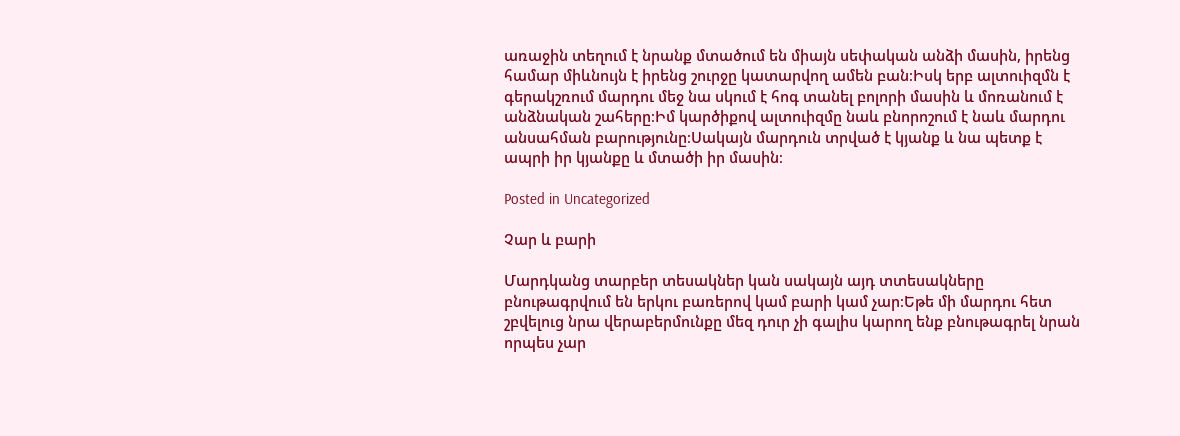առաջին տեղում է նրանք մտածում են միայն սեփական անձի մասին, իրենց համար միևնույն է իրենց շուրջը կատարվող ամեն բան։Իսկ երբ ալտուիզմն է գերակշռում մարդու մեջ նա սկում է հոգ տանել բոլորի մասին և մոռանում է անձնական շահերը։Իմ կարծիքով ալտուիզմը նաև բնորոշում է նաև մարդու անսահման բարությունը։Սակայն մարդուն տրված է կյանք և նա պետք է ապրի իր կյանքը և մտածի իր մասին։

Posted in Uncategorized

Չար և բարի

Մարդկանց տարբեր տեսակներ կան սակայն այդ տտեսակները բնութագրվում են երկու բառերով կամ բարի կամ չար։Եթե մի մարդու հետ շբվելուց նրա վերաբերմունքը մեզ դուր չի գալիս կարող ենք բնութագրել նրան որպես չար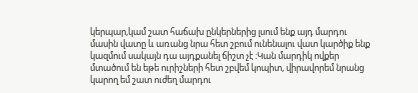կերպար,կամ շատ հաճախ ընկերներից լսում ենք այդ մարդու մասին վատը և առանց նրա հետ շբում ունենալու վատ կարծիք ենք կազմում սակայն դա այդքանել ճիշտ չէ ։Կան մարդիկ ովքեր մտածում են եթե ուրիշների հետ շբվեմ կոպիտ, վիրավորեմ նրանց կարող եմ շատ ուժեղ մարդու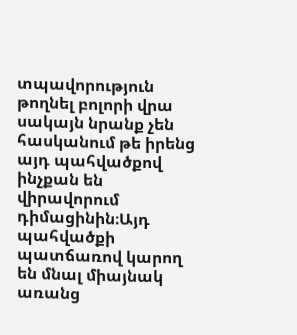տպավորություն թողնել բոլորի վրա սակայն նրանք չեն հասկանում թե իրենց այդ պահվածքով ինչքան են վիրավորում դիմացինին։Այդ պահվածքի պատճառով կարող են մնալ միայնակ առանց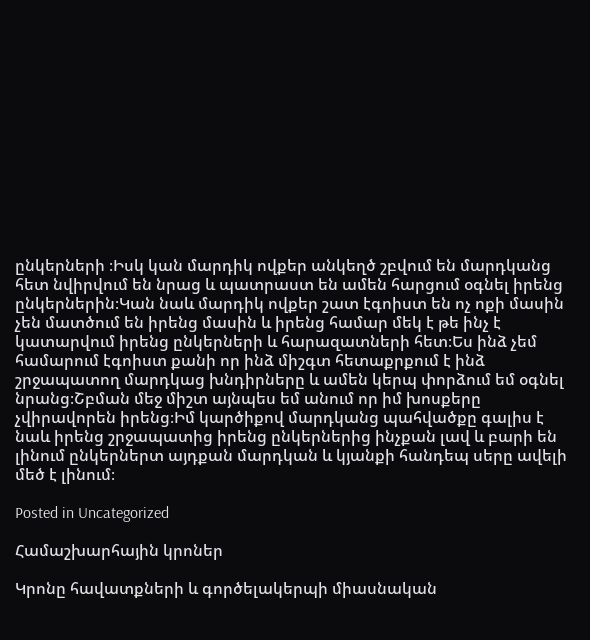ընկերների ։Իսկ կան մարդիկ ովքեր անկեղծ շբվում են մարդկանց հետ նվիրվում են նրաց և պատրաստ են ամեն հարցում օգնել իրենց ընկերներին։Կան նաև մարդիկ ովքեր շատ էգոիստ են ոչ ոքի մասին չեն մատծում են իրենց մասին և իրենց համար մեկ է թե ինչ է կատարվում իրենց ընկերների և հարազատների հետ։Ես ինձ չեմ համարում էգոիստ քանի որ ինձ միշգտ հետաքրքում է ինձ շրջապատող մարդկաց խնդիրները և ամեն կերպ փորձում եմ օգնել նրանց։Շբման մեջ միշտ այնպես եմ անում որ իմ խոսքերը չվիրավորեն իրենց։Իմ կարծիքով մարդկանց պահվածքը գալիս է նաև իրենց շրջապատից իրենց ընկերներից ինչքան լավ և բարի են լինում ընկերներտ այդքան մարդկան և կյանքի հանդեպ սերը ավելի մեծ է լինում։

Posted in Uncategorized

Համաշխարհային կրոներ

Կրոնը հավատքների և գործելակերպի միասնական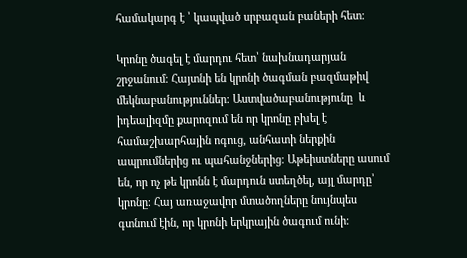համակարգ է ՝ կապված սրբազան բաների հետ:

Կրոնը ծագել է մարդու հետ՝ նախնադարյան շրջանում։ Հայտնի են կրոնի ծագման բազմաթիվ մեկնաբանություններ։ Աստվածաբանությունը  և իդեալիզմը քարոզում են որ կրոնը բխել է համաշխարհային ոգուց, անհատի ներքին ապրումներից ու պահանջներից։ Աթեիստները ասում են, որ ոչ թե կրոնն է մարդուն ստեղծել, այլ մարդը՝ կրոնը։ Հայ առաջավոր մտածողները նույնպես գտնում էին, որ կրոնի երկրային ծագում ունի։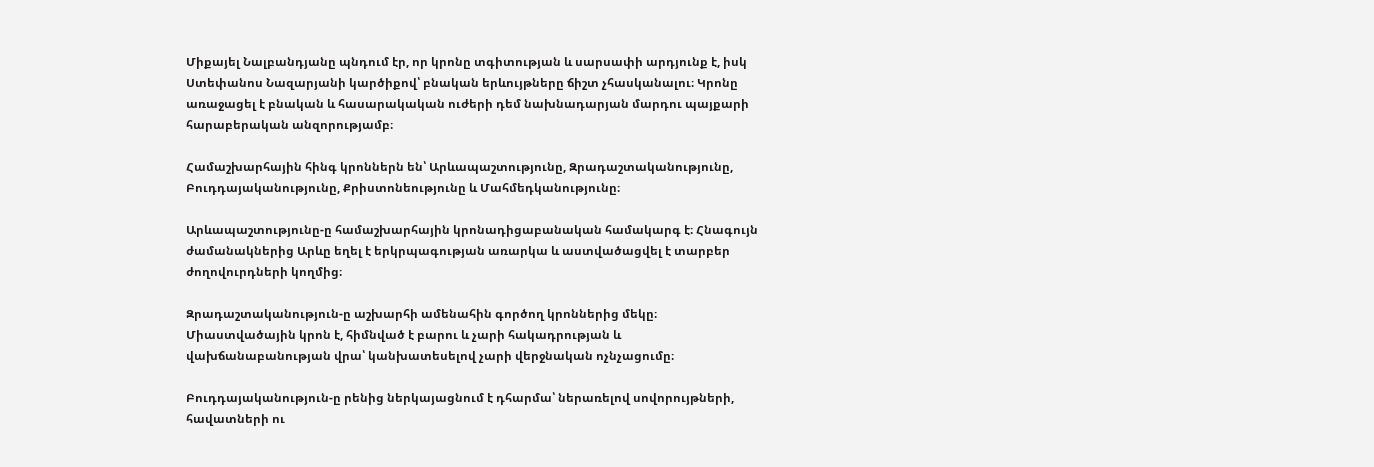Միքայել Նալբանդյանը պնդում էր, որ կրոնը տգիտության և սարսափի արդյունք է, իսկ Ստեփանոս Նազարյանի կարծիքով՝ բնական երևույթները ճիշտ չհասկանալու։ Կրոնը առաջացել է բնական և հասարակական ուժերի դեմ նախնադարյան մարդու պայքարի հարաբերական անզորությամբ։

Համաշխարհային հինգ կրոններն են՝ Արևապաշտությունը, Զրադաշտականությունը, Բուդդայականությունը, Քրիստոնեությունը և Մահմեդկանությունը։

Արևապաշտությունը-ը համաշխարհային կրոնադիցաբանական համակարգ է։ Հնագույն ժամանակներից Արևը եղել է երկրպագության առարկա և աստվածացվել է տարբեր ժողովուրդների կողմից։

Զրադաշտականություն-ը աշխարհի ամենահին գործող կրոններից մեկը։ Միաստվածային կրոն է, հիմնված է բարու և չարի հակադրության և վախճանաբանության վրա՝ կանխատեսելով չարի վերջնական ոչնչացումը։

Բուդդայականություն-ը րենից ներկայացնում է դհարմա՝ ներառելով սովորույթների, հավատների ու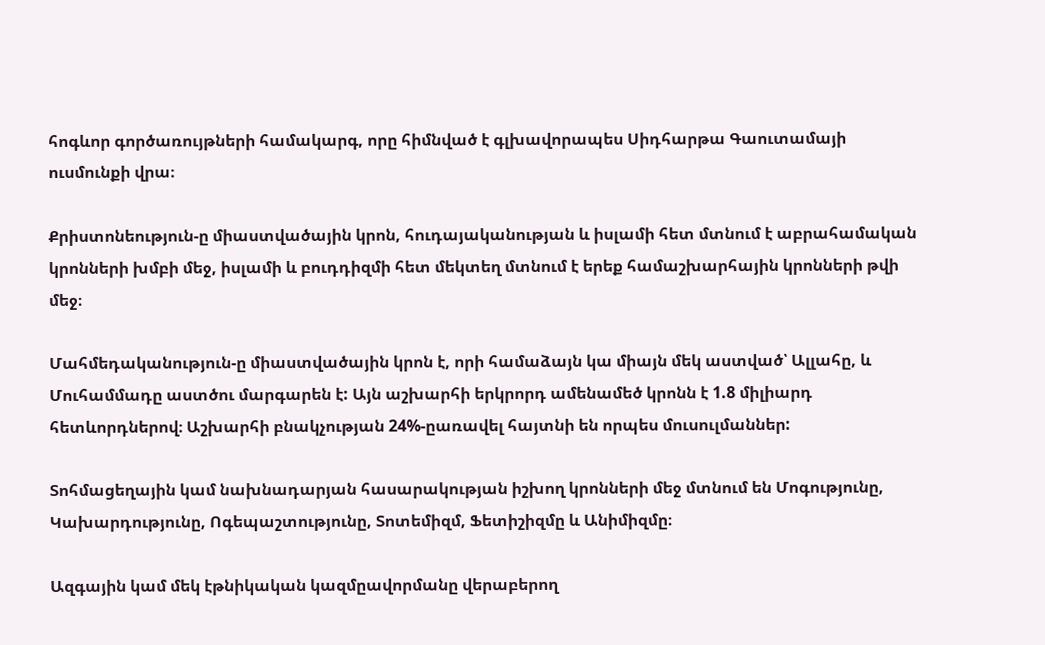հոգևոր գործառույթների համակարգ, որը հիմնված է գլխավորապես Սիդհարթա Գաուտամայի ուսմունքի վրա։

Քրիստոնեություն-ը միաստվածային կրոն, հուդայականության և իսլամի հետ մտնում է աբրահամական կրոնների խմբի մեջ, իսլամի և բուդդիզմի հետ մեկտեղ մտնում է երեք համաշխարհային կրոնների թվի մեջ։

Մահմեդականություն-ը միաստվածային կրոն է, որի համաձայն կա միայն մեկ աստված՝ Ալլահը, և Մուհամմադը աստծու մարգարեն է: Այն աշխարհի երկրորդ ամենամեծ կրոնն է 1.8 միլիարդ հետևորդներով։ Աշխարհի բնակչության 24%-ըառավել հայտնի են որպես մուսուլմաններ:

Տոհմացեղային կամ նախնադարյան հասարակության իշխող կրոնների մեջ մտնում են Մոգությունը, Կախարդությունը, Ոգեպաշտությունը, Տոտեմիզմ, Ֆետիշիզմը և Անիմիզմը։

Ազգային կամ մեկ էթնիկական կազմըավորմանը վերաբերող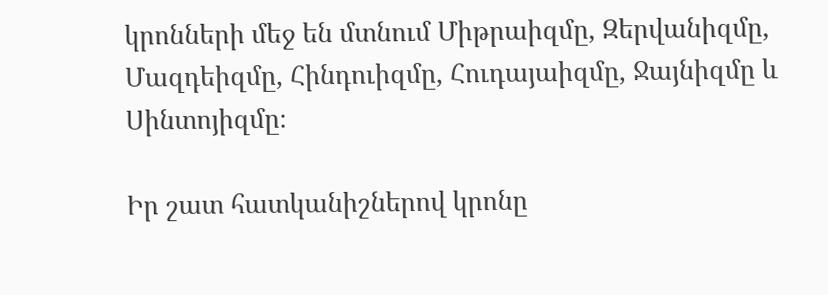կրոնների մեջ են մտնում Միթրաիզմը, Զերվանիզմը, Մազդեիզմը, Հինդուիզմը, Հուդայաիզմը, Ջայնիզմը և Սինտոյիզմը։

Իր շատ հատկանիշներով կրոնը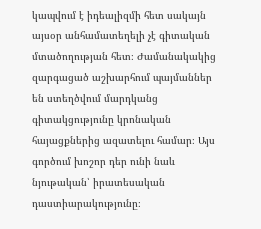կապվում է իդեալիզմի հետ սակայն այսօր անհամատեղելի չէ գիտական մտածողության հետ։ Ժամանակակից զարգացած աշխարհում պայմաններ են ստեղծվում մարդկանց գիտակցությունը կրոնական հայացքներից ազատելու համար։ Այս գործում խոշոր դեր ունի նաև նյութական՝ իրատեսական դաստիարակությունը։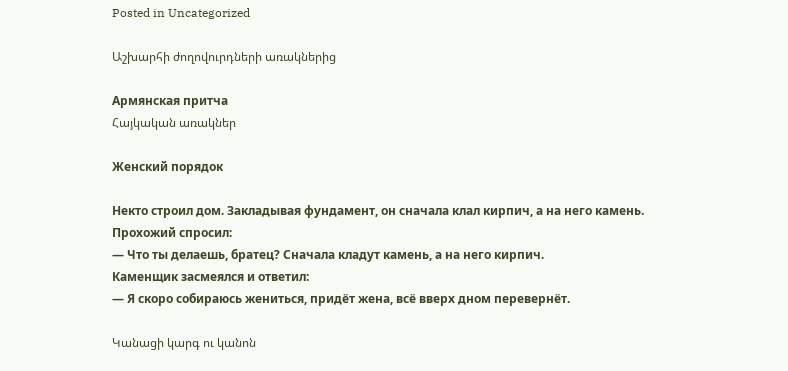Posted in Uncategorized

Աշխարհի ժողովուրդների առակներից

Армянская притча
Հայկական առակներ

Женский порядок

Некто строил дом. Закладывая фундамент, он сначала клал кирпич, а на него камень.
Прохожий спросил:
— Что ты делаешь, братец? Сначала кладут камень, а на него кирпич.
Каменщик засмеялся и ответил:
— Я скоро собираюсь жениться, придёт жена, всё вверх дном перевернёт.

Կանացի կարգ ու կանոն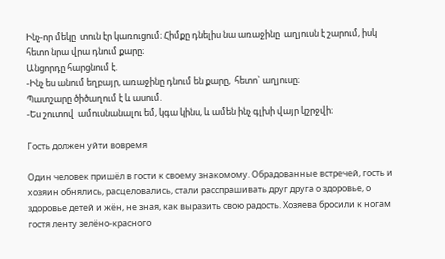Ինչ-որ մեկը  տուն էր կառուցում։ Հիմքը դնելիս նա առաջինը  աղյուսն է շարում, իսկ հետո նրա վրա դնում քարը։
Անցորդը հարցնում է.
-Ինչ ես անում եղբայր, առաջինը դնում են քարը,  հետո` աղյուսը։
Պատշարը ծիծաղում է և ասում.
-Ես շուտով  ամուսնանալու եմ, կգա կինս, և ամեն ինչ գլխի վայր կշրջվի։

Гость должен уйти вовремя

Один человек пришёл в гости к своему знакомому. Обрадованные встречей, гость и хозяин обнялись, расцеловались, стали расспрашивать друг друга о здоровье, о здоровье детей и жён, не зная, как выразить свою радость. Хозяева бросили к ногам гостя ленту зелёно-красного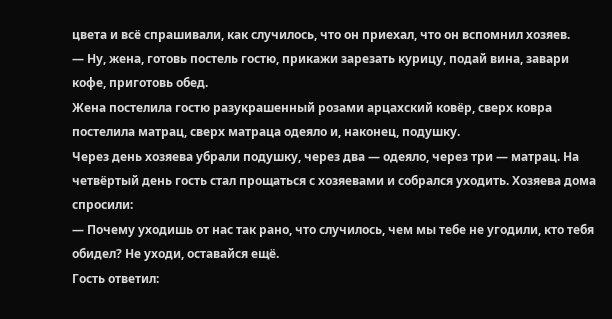цвета и всё спрашивали, как случилось, что он приехал, что он вспомнил хозяев.
— Ну, жена, готовь постель гостю, прикажи зарезать курицу, подай вина, завари кофе, приготовь обед.
Жена постелила гостю разукрашенный розами арцахский ковёр, сверх ковра постелила матрац, сверх матраца одеяло и, наконец, подушку.
Через день хозяева убрали подушку, через два — одеяло, через три — матрац. На четвёртый день гость стал прощаться с хозяевами и собрался уходить. Хозяева дома спросили:
— Почему уходишь от нас так рано, что случилось, чем мы тебе не угодили, кто тебя обидел? Не уходи, оставайся ещё.
Гость ответил: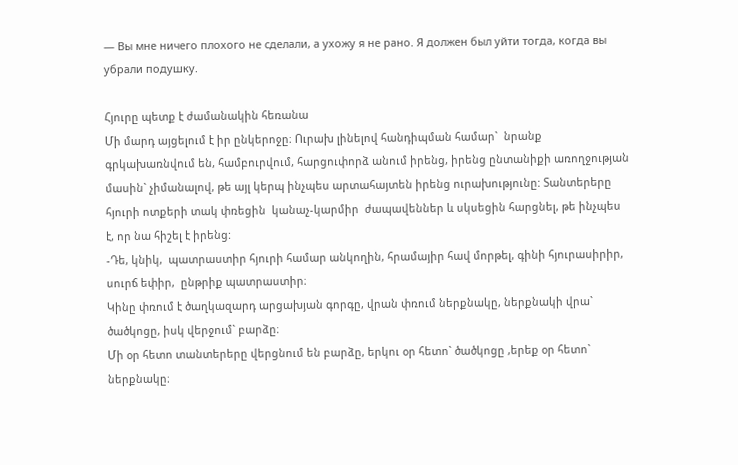— Вы мне ничего плохого не сделали, а ухожу я не рано. Я должен был уйти тогда, когда вы убрали подушку.

Հյուրը պետք է ժամանակին հեռանա
Մի մարդ այցելում է իր ընկերոջը։ Ուրախ լինելով հանդիպման համար`  նրանք գրկախառնվում են, համբուրվում, հարցուփորձ անում իրենց, իրենց ընտանիքի առողջության մասին` չիմանալով, թե այլ կերպ ինչպես արտահայտեն իրենց ուրախությունը: Տանտերերը հյուրի ոտքերի տակ փռեցին  կանաչ-կարմիր  ժապավեններ և սկսեցին հարցնել, թե ինչպես է, որ նա հիշել է իրենց:
-Դե, կնիկ,  պատրաստիր հյուրի համար անկողին, հրամայիր հավ մորթել, գինի հյուրասիրիր, սուրճ եփիր,  ընթրիք պատրաստիր։
Կինը փռում է ծաղկազարդ արցախյան գորգը, վրան փռում ներքնակը, ներքնակի վրա` ծածկոցը, իսկ վերջում` բարձը։
Մի օր հետո տանտերերը վերցնում են բարձը, երկու օր հետո` ծածկոցը ,երեք օր հետո` ներքնակը։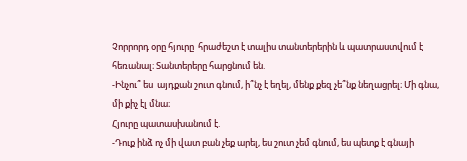Չորրորդ օրը հյուրը  հրաժեշտ է տալիս տանտերերին և պատրաստվում է հեռանալ։ Տանտերերը հարցնում են.
-Ինչու՞ ես  այդքան շուտ գնում, ի՞նչ է եղել, մենք քեզ չե՞նք նեղացրել։ Մի գնա, մի քիչ էլ մնա։
Հյուրը պատասխանում է.
-Դուք ինձ ոչ մի վատ բան չեք արել, ես շուտ չեմ գնում, ես պետք է գնայի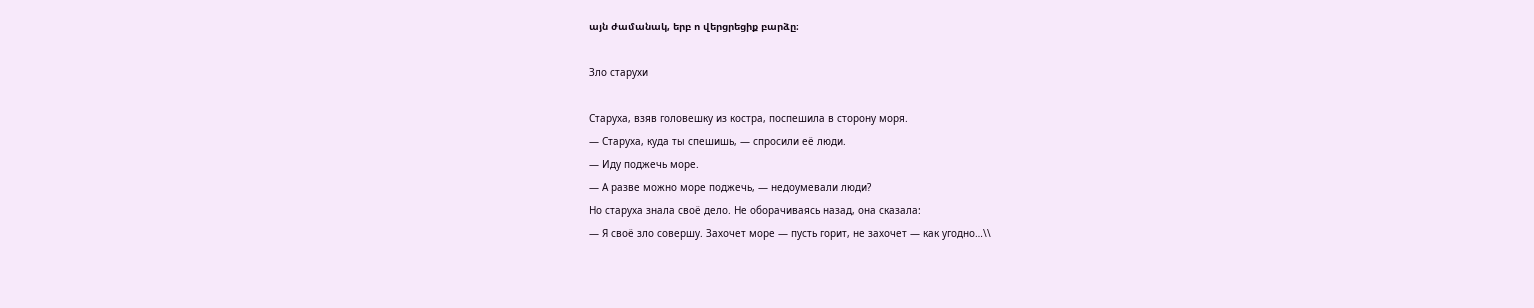այն ժամանակ, երբ ո վերցրեցիք բարձը։

Зло старухи

Старуха, взяв головешку из костра, поспешила в сторону моря.
— Старуха, куда ты спешишь, — спросили её люди.
— Иду поджечь море.
— А разве можно море поджечь, — недоумевали люди?
Но старуха знала своё дело. Не оборачиваясь назад, она сказала:
— Я своё зло совершу. Захочет море — пусть горит, не захочет — как угодно…\\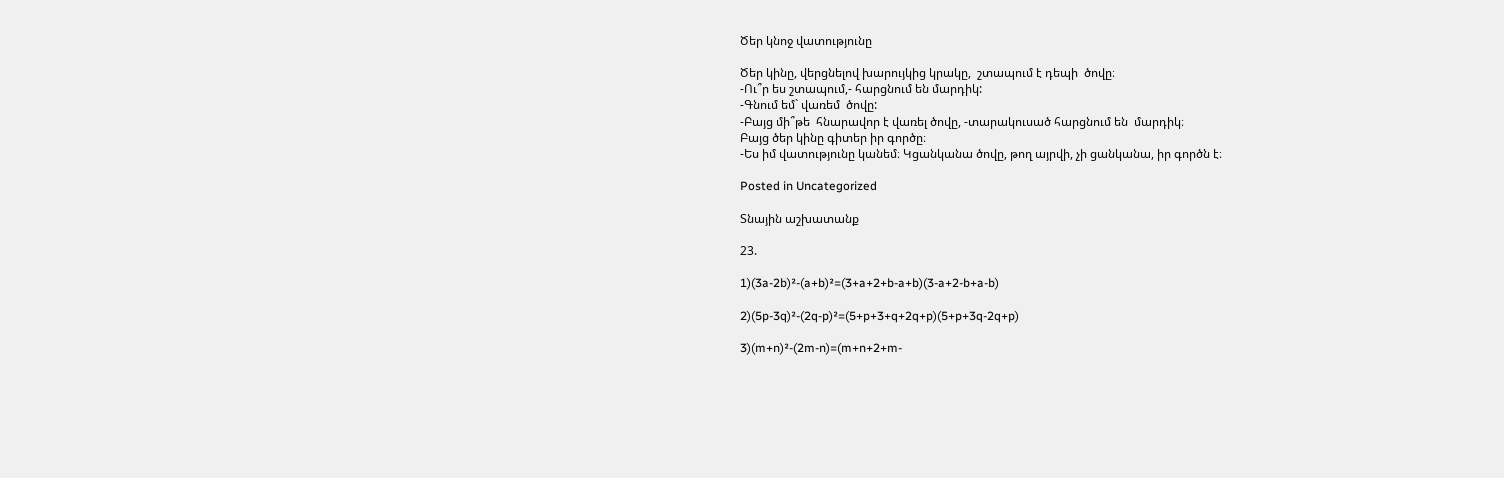Ծեր կնոջ վատությունը

Ծեր կինը, վերցնելով խարույկից կրակը,  շտապում է դեպի  ծովը։
-Ու՞ր ես շտապում,- հարցնում են մարդիկ:
-Գնում եմ` վառեմ  ծովը:
-Բայց մի՞թե  հնարավոր է վառել ծովը, -տարակուսած հարցնում են  մարդիկ։
Բայց ծեր կինը գիտեր իր գործը։
-Ես իմ վատությունը կանեմ։ Կցանկանա ծովը, թող այրվի, չի ցանկանա, իր գործն է։

Posted in Uncategorized

Տնային աշխատանք

23.

1)(3a-2b)²-(a+b)²=(3+a+2+b-a+b)(3-a+2-b+a-b)

2)(5p-3q)²-(2q-p)²=(5+p+3+q+2q+p)(5+p+3q-2q+p)

3)(m+n)²-(2m-n)=(m+n+2+m-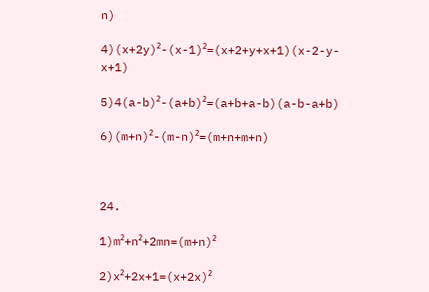n)

4)(x+2y)²-(x-1)²=(x+2+y+x+1)(x-2-y-x+1)

5)4(a-b)²-(a+b)²=(a+b+a-b)(a-b-a+b)

6)(m+n)²-(m-n)²=(m+n+m+n)



24.

1)m²+n²+2mn=(m+n)²

2)x²+2x+1=(x+2x)²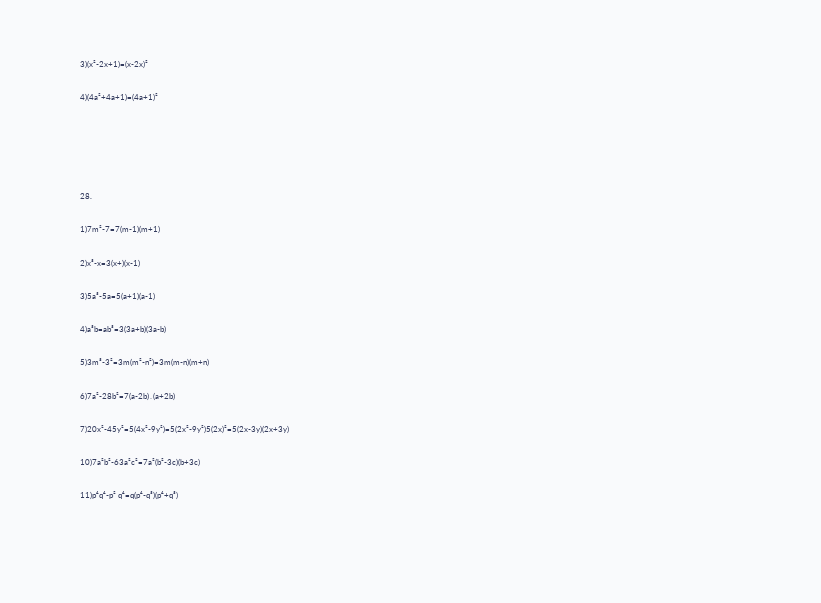3)(x²-2x+1)=(x-2x)²

4)(4a²+4a+1)=(4a+1)²





28.

1)7m²-7=7(m-1)(m+1)

2)x³-x=3(x+)(x-1)

3)5a³-5a=5(a+1)(a-1)

4)a³b=ab³=3(3a+b)(3a-b)

5)3m³-3²=3m(m²-n²)=3m(m-n)(m+n)

6)7a²-28b²=7(a-2b)․(a+2b)

7)20x²-45y²=5(4x²-9y²)=5(2x²-9y²)5(2x)²=5(2x-3y)(2x+3y)

10)7a²b²-63a²c²=7a²(b²-3c)(b+3c)

11)p⁴q⁴-p² q⁴=q(p⁴-q³)(p⁴+q³)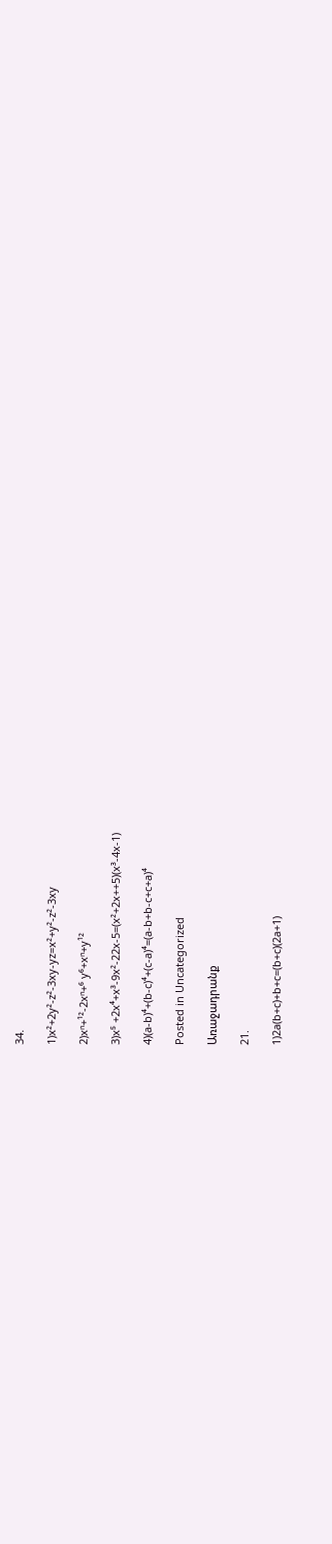34.

1)x²+2y²-z²-3xy-yz=x²+y²-z²-3xy

2)xⁿ+¹²-2xⁿ+⁶ y⁶+xⁿ+y¹²

3)x⁵ +2x⁴+x³-9x²-22x-5=(x²+2x++5)(x³-4x-1)

4)(a-b)⁴+(b-c)⁴+(c-a)⁴=(a-b+b-c+c+a)⁴

Posted in Uncategorized

Առաջադրանք

21.

1)2a(b+c)+b+c=(b+c)(2a+1)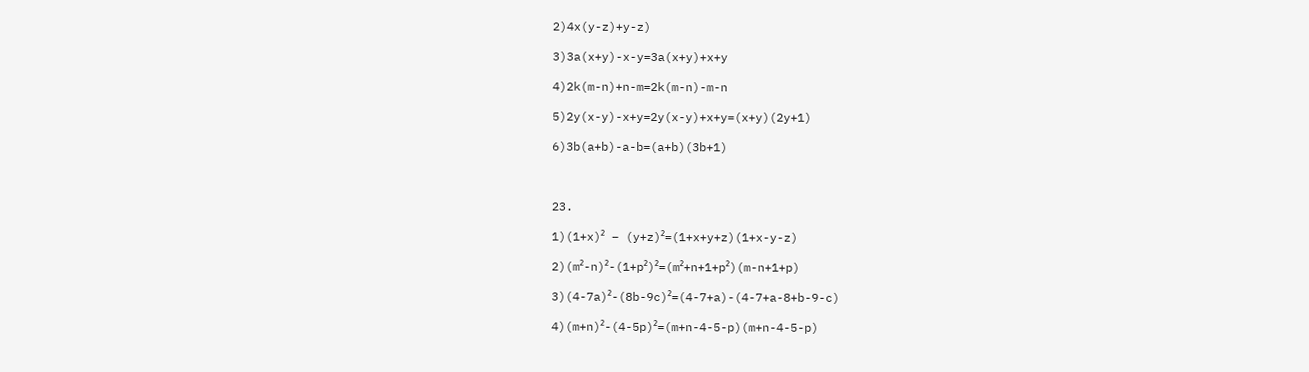2)4x(y-z)+y-z)

3)3a(x+y)-x-y=3a(x+y)+x+y

4)2k(m-n)+n-m=2k(m-n)-m-n

5)2y(x-y)-x+y=2y(x-y)+x+y=(x+y)(2y+1)

6)3b(a+b)-a-b=(a+b)(3b+1)



23.

1)(1+x)² – (y+z)²=(1+x+y+z)(1+x-y-z)

2)(m²-n)²-(1+p²)²=(m²+n+1+p²)(m-n+1+p)

3)(4-7a)²-(8b-9c)²=(4-7+a)-(4-7+a-8+b-9-c)

4)(m+n)²-(4-5p)²=(m+n-4-5-p)(m+n-4-5-p)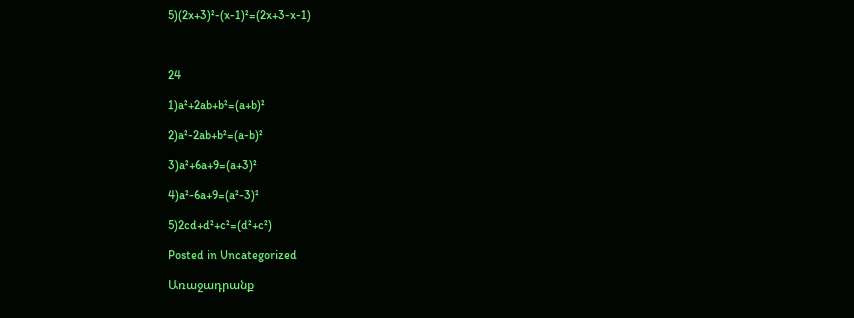5)(2x+3)²-(x-1)²=(2x+3-x-1)



24

1)a²+2ab+b²=(a+b)²

2)a²-2ab+b²=(a-b)²

3)a²+6a+9=(a+3)²

4)a²-6a+9=(a²-3)²

5)2cd+d²+c²=(d²+c²)

Posted in Uncategorized

Առաջադրանք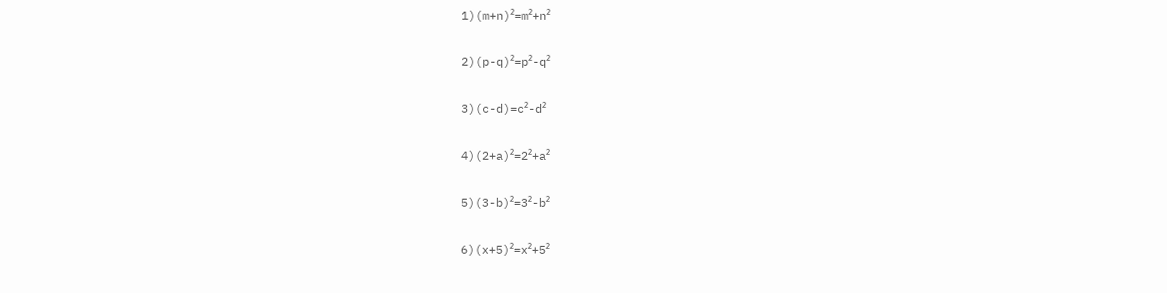1)(m+n)²=m²+n²

2)(p-q)²=p²-q²

3)(c-d)=c²-d²

4)(2+a)²=2²+a²

5)(3-b)²=3²-b²

6)(x+5)²=x²+5²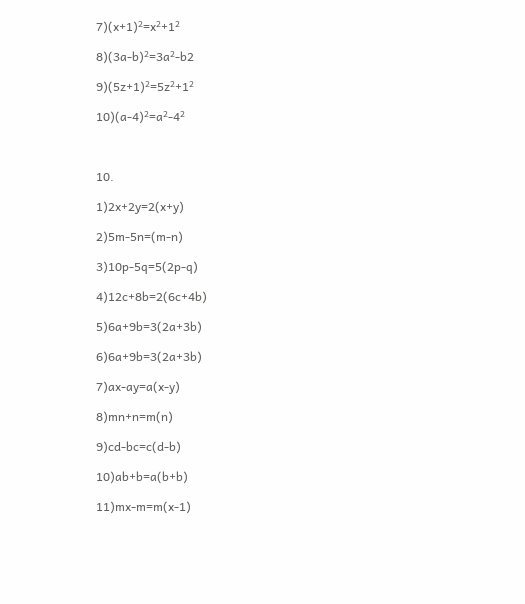7)(x+1)²=x²+1²

8)(3a-b)²=3a²-b2

9)(5z+1)²=5z²+1²

10)(a-4)²=a²-4²



10.

1)2x+2y=2(x+y)

2)5m-5n=(m-n)

3)10p-5q=5(2p-q)

4)12c+8b=2(6c+4b)

5)6a+9b=3(2a+3b)

6)6a+9b=3(2a+3b)

7)ax-ay=a(x-y)

8)mn+n=m(n)

9)cd-bc=c(d-b)

10)ab+b=a(b+b)

11)mx-m=m(x-1)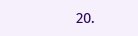20.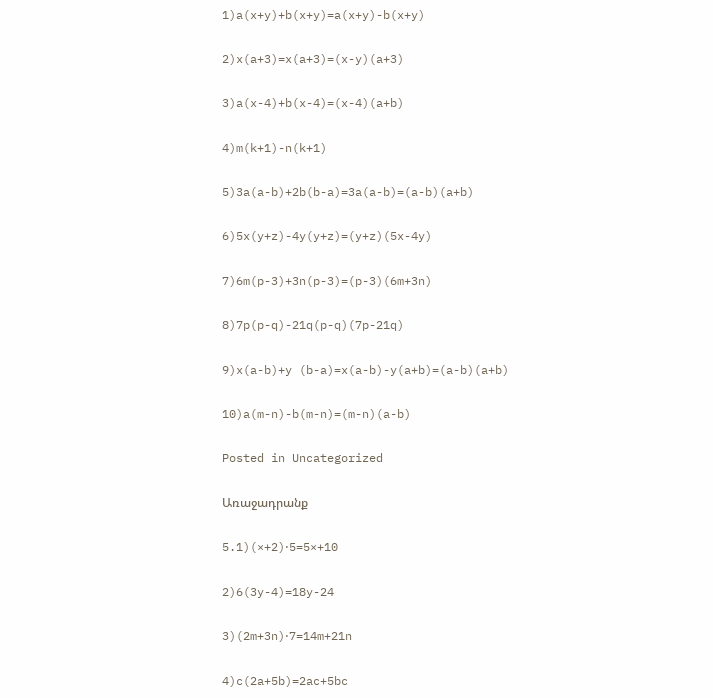1)a(x+y)+b(x+y)=a(x+y)-b(x+y)

2)x(a+3)=x(a+3)=(x-y)(a+3)

3)a(x-4)+b(x-4)=(x-4)(a+b)

4)m(k+1)-n(k+1)

5)3a(a-b)+2b(b-a)=3a(a-b)=(a-b)(a+b)

6)5x(y+z)-4y(y+z)=(y+z)(5x-4y)

7)6m(p-3)+3n(p-3)=(p-3)(6m+3n)

8)7p(p-q)-21q(p-q)(7p-21q)

9)x(a-b)+y (b-a)=x(a-b)-y(a+b)=(a-b)(a+b)

10)a(m-n)-b(m-n)=(m-n)(a-b)

Posted in Uncategorized

Առաջադրանք

5.1)(×+2)⋅5=5×+10

2)6(3y-4)=18y-24

3)(2m+3n)⋅7=14m+21n

4)c(2a+5b)=2ac+5bc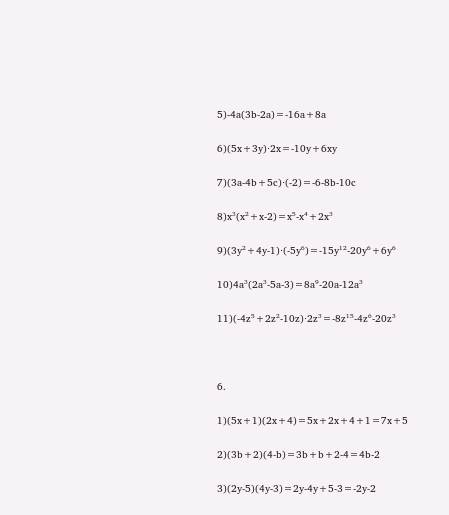5)-4a(3b-2a)=-16a+8a

6)(5x+3y)⋅2x=-10y+6xy

7)(3a-4b+5c)⋅(-2)=-6-8b-10c

8)x³(x²+x-2)=x⁵-x⁴+2x³

9)(3y²+4y-1)⋅(-5y⁶)=-15y¹²-20y⁶+6y⁶

10)4a³(2a³-5a-3)=8a⁹-20a-12a³

11)(-4z⁵+2z²-10z)⋅2z³=-8z¹⁵-4z⁶-20z³



6.

1)(5x+1)(2x+4)=5x+2x+4+1=7x+5

2)(3b+2)(4-b)=3b+b+2-4=4b-2

3)(2y-5)(4y-3)=2y-4y+5-3=-2y-2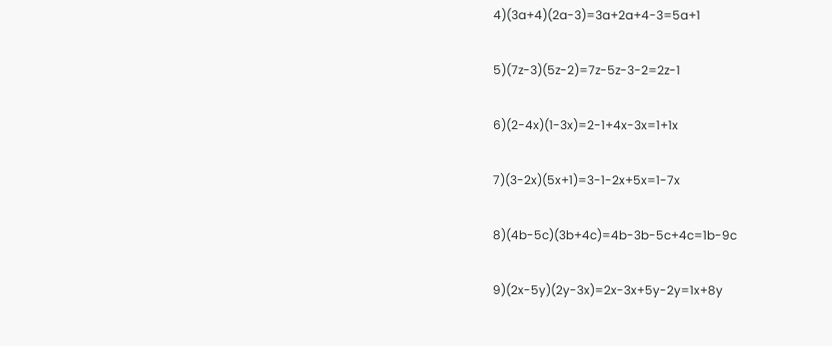4)(3a+4)(2a-3)=3a+2a+4-3=5a+1

5)(7z-3)(5z-2)=7z-5z-3-2=2z-1

6)(2-4x)(1-3x)=2-1+4x-3x=1+1x

7)(3-2x)(5x+1)=3-1-2x+5x=1-7x

8)(4b-5c)(3b+4c)=4b-3b-5c+4c=1b-9c

9)(2x-5y)(2y-3x)=2x-3x+5y-2y=1x+8y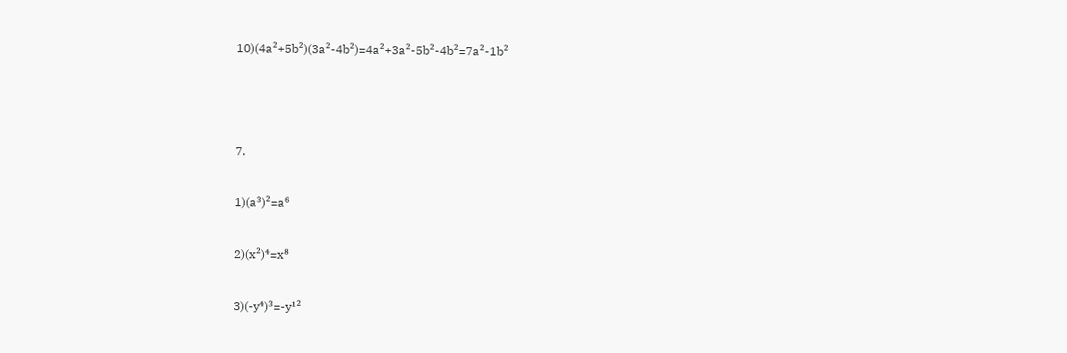10)(4a²+5b²)(3a²-4b²)=4a²+3a²-5b²-4b²=7a²-1b²



7.

1)(a³)²=a⁶

2)(x²)⁴=x⁸

3)(-y⁴)³=-y¹²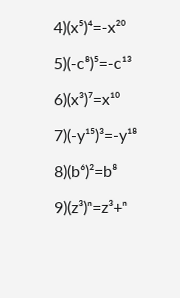4)(x⁵)⁴=-x²⁰

5)(-c⁸)⁵=-c¹³

6)(x³)⁷=x¹⁰

7)(-y¹⁵)³=-y¹⁸

8)(b⁶)²=b⁸

9)(z³)ⁿ=z³+ⁿ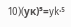10)(yκ)⁵=yk⋅⁵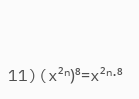11)(x²ⁿ)⁸=x²ⁿ⋅⁸